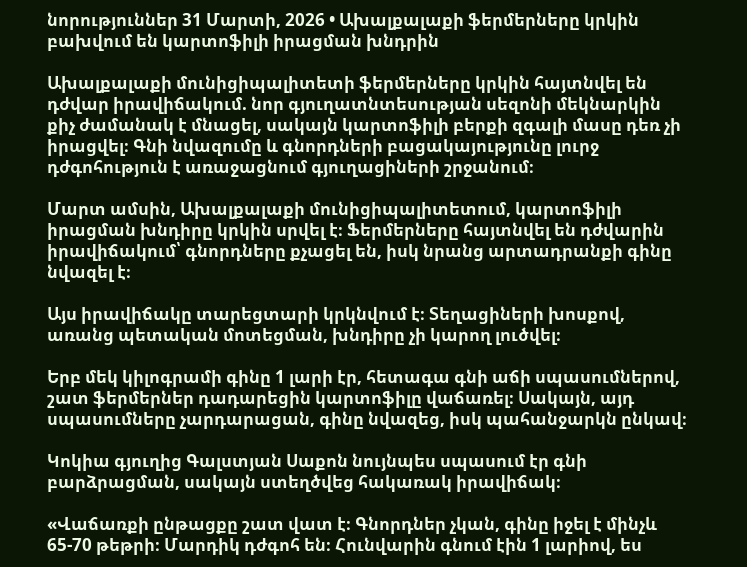նորություններ 31 Մարտի, 2026 • Ախալքալաքի ֆերմերները կրկին բախվում են կարտոֆիլի իրացման խնդրին

Ախալքալաքի մունիցիպալիտետի ֆերմերները կրկին հայտնվել են դժվար իրավիճակում. նոր գյուղատնտեսության սեզոնի մեկնարկին քիչ ժամանակ է մնացել, սակայն կարտոֆիլի բերքի զգալի մասը դեռ չի իրացվել։ Գնի նվազումը և գնորդների բացակայությունը լուրջ դժգոհություն է առաջացնում գյուղացիների շրջանում։

Մարտ ամսին, Ախալքալաքի մունիցիպալիտետում, կարտոֆիլի իրացման խնդիրը կրկին սրվել է։ Ֆերմերները հայտնվել են դժվարին իրավիճակում՝ գնորդները քչացել են, իսկ նրանց արտադրանքի գինը նվազել է։

Այս իրավիճակը տարեցտարի կրկնվում է։ Տեղացիների խոսքով, առանց պետական մոտեցման, խնդիրը չի կարող լուծվել։

Երբ մեկ կիլոգրամի գինը 1 լարի էր, հետագա գնի աճի սպասումներով, շատ ֆերմերներ դադարեցին կարտոֆիլը վաճառել։ Սակայն, այդ սպասումները չարդարացան, գինը նվազեց, իսկ պահանջարկն ընկավ։

Կոկիա գյուղից Գալստյան Սաքոն նույնպես սպասում էր գնի բարձրացման, սակայն ստեղծվեց հակառակ իրավիճակ։

«Վաճառքի ընթացքը շատ վատ է։ Գնորդներ չկան, գինը իջել է մինչև 65-70 թեթրի։ Մարդիկ դժգոհ են։ Հունվարին գնում էին 1 լարիով, ես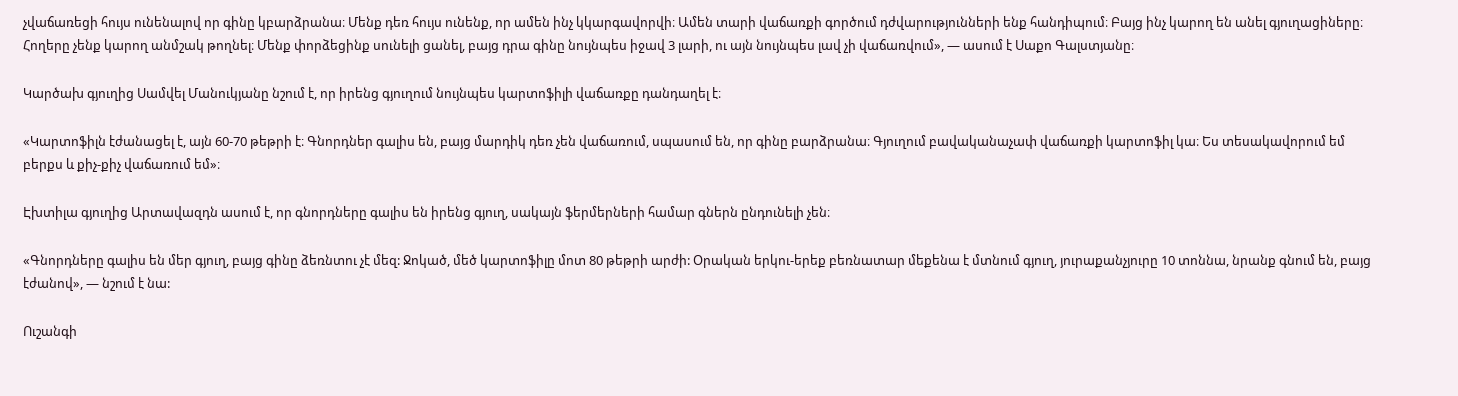չվաճառեցի հույս ունենալով որ գինը կբարձրանա։ Մենք դեռ հույս ունենք, որ ամեն ինչ կկարգավորվի։ Ամեն տարի վաճառքի գործում դժվարությունների ենք հանդիպում։ Բայց ինչ կարող են անել գյուղացիները։ Հողերը չենք կարող անմշակ թողնել։ Մենք փորձեցինք սունելի ցանել, բայց դրա գինը նույնպես իջավ 3 լարի, ու այն նույնպես լավ չի վաճառվում», — ասում է Սաքո Գալստյանը։

Կարծախ գյուղից Սամվել Մանուկյանը նշում է, որ իրենց գյուղում նույնպես կարտոֆիլի վաճառքը դանդաղել է։

«Կարտոֆիլն էժանացել է, այն 60-70 թեթրի է։ Գնորդներ գալիս են, բայց մարդիկ դեռ չեն վաճառում, սպասում են, որ գինը բարձրանա։ Գյուղում բավականաչափ վաճառքի կարտոֆիլ կա։ Ես տեսակավորում եմ բերքս և քիչ-քիչ վաճառում եմ»։

Էխտիլա գյուղից Արտավազդն ասում է, որ գնորդները գալիս են իրենց գյուղ, սակայն ֆերմերների համար գներն ընդունելի չեն։

«Գնորդները գալիս են մեր գյուղ, բայց գինը ձեռնտու չէ մեզ: Ջոկած, մեծ կարտոֆիլը մոտ 80 թեթրի արժի: Օրական երկու-երեք բեռնատար մեքենա է մտնում գյուղ, յուրաքանչյուրը 10 տոննա, նրանք գնում են, բայց էժանով», — նշում է նա:

Ուշանգի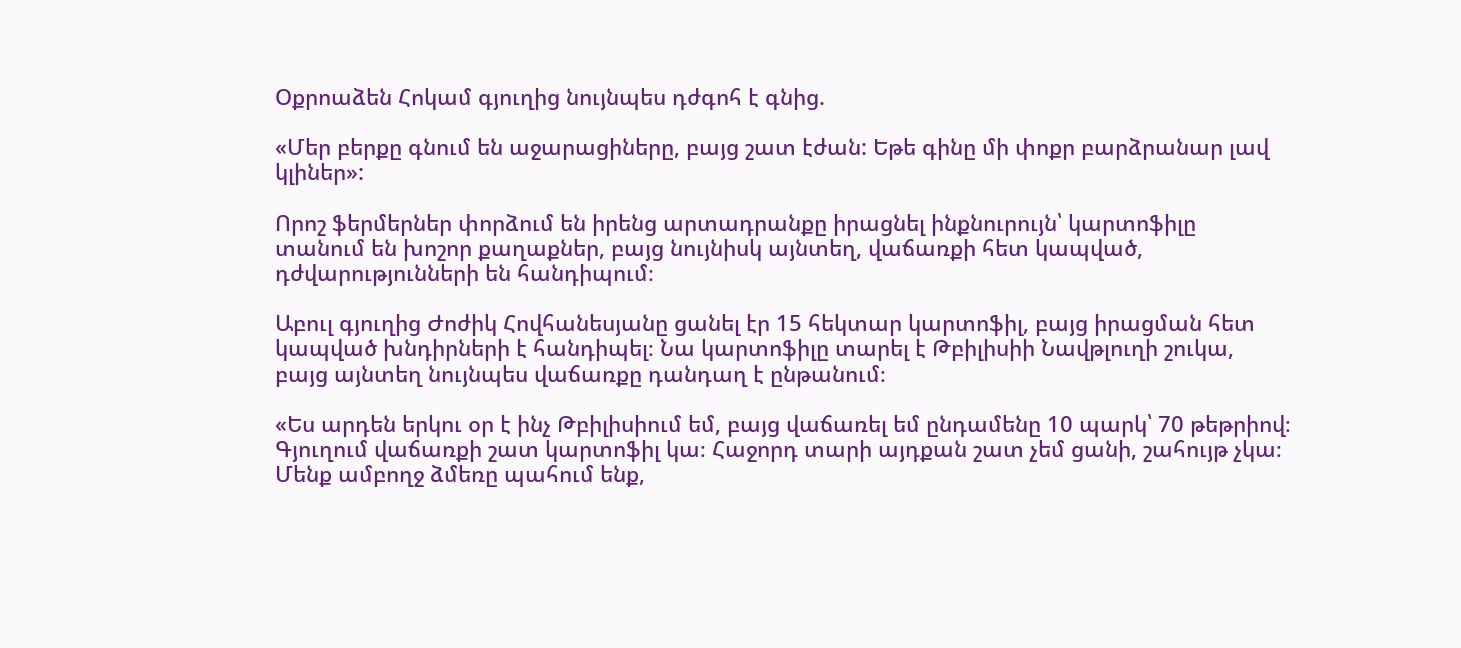Օքրոաձեն Հոկամ գյուղից նույնպես դժգոհ է գնից.

«Մեր բերքը գնում են աջարացիները, բայց շատ էժան: Եթե գինը մի փոքր բարձրանար լավ կլիներ»:

Որոշ ֆերմերներ փորձում են իրենց արտադրանքը իրացնել ինքնուրույն՝ կարտոֆիլը տանում են խոշոր քաղաքներ, բայց նույնիսկ այնտեղ, վաճառքի հետ կապված, դժվարությունների են հանդիպում։

Աբուլ գյուղից Ժոժիկ Հովհանեսյանը ցանել էր 15 հեկտար կարտոֆիլ, բայց իրացման հետ կապված խնդիրների է հանդիպել։ Նա կարտոֆիլը տարել է Թբիլիսիի Նավթլուղի շուկա, բայց այնտեղ նույնպես վաճառքը դանդաղ է ընթանում։

«Ես արդեն երկու օր է ինչ Թբիլիսիում եմ, բայց վաճառել եմ ընդամենը 10 պարկ՝ 70 թեթրիով։ Գյուղում վաճառքի շատ կարտոֆիլ կա։ Հաջորդ տարի այդքան շատ չեմ ցանի, շահույթ չկա։ Մենք ամբողջ ձմեռը պահում ենք,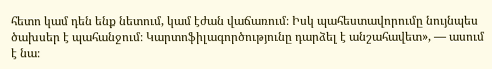հետո կամ դեն ենք նետում, կամ էժան վաճառում։ Իսկ պահեստավորումը նույնպես ծախսեր է պահանջում։ Կարտոֆիլագործությունը դարձել է անշահավետ», — ասում է նա։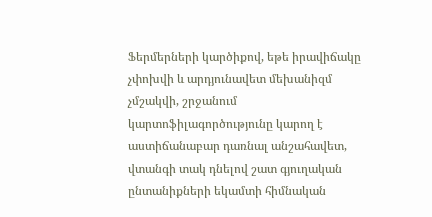Ֆերմերների կարծիքով, եթե իրավիճակը չփոխվի և արդյունավետ մեխանիզմ չմշակվի, շրջանում կարտոֆիլագործությունը կարող է աստիճանաբար դառնալ անշահավետ, վտանգի տակ դնելով շատ գյուղական ընտանիքների եկամտի հիմնական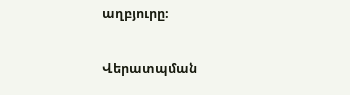աղբյուրը։

Վերատպման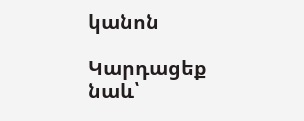կանոն

Կարդացեք նաև՝